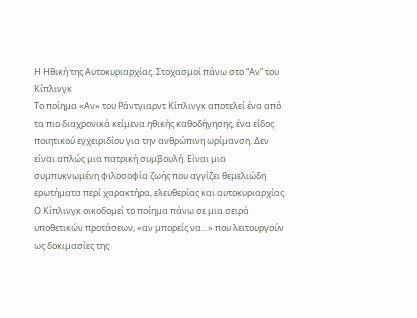Η Ηθική της Αυτοκυριαρχίας. Στοχασμοί πάνω στο “Αν” του Κίπλινγκ
Το ποίημα «Αν» του Ράντγιαρντ Κίπλινγκ αποτελεί ένα από τα πιο διαχρονικά κείμενα ηθικής καθοδήγησης, ένα είδος ποιητικού εγχειριδίου για την ανθρώπινη ωρίμανση. Δεν είναι απλώς μια πατρική συμβουλή. Είναι μια συμπυκνωμένη φιλοσοφία ζωής που αγγίζει θεμελιώδη ερωτήματα περί χαρακτήρα, ελευθερίας και αυτοκυριαρχίας.
Ο Κίπλινγκ οικοδομεί το ποίημα πάνω σε μια σειρά υποθετικών προτάσεων, «αν μπορείς να…» που λειτουργούν ως δοκιμασίες της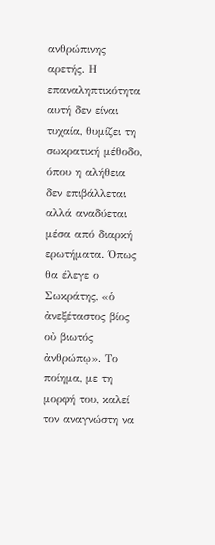ανθρώπινης αρετής. Η επαναληπτικότητα αυτή δεν είναι τυχαία, θυμίζει τη σωκρατική μέθοδο, όπου η αλήθεια δεν επιβάλλεται αλλά αναδύεται μέσα από διαρκή ερωτήματα. Όπως θα έλεγε ο Σωκράτης, «ὁ ἀνεξέταστος βίος οὐ βιωτός ἀνθρώπῳ». Το ποίημα, με τη μορφή του, καλεί τον αναγνώστη να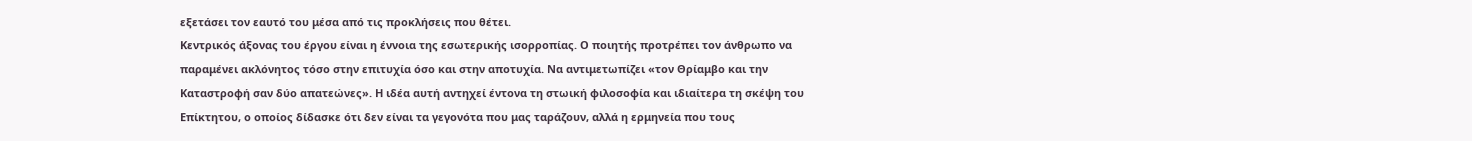εξετάσει τον εαυτό του μέσα από τις προκλήσεις που θέτει.
Κεντρικός άξονας του έργου είναι η έννοια της εσωτερικής ισορροπίας. Ο ποιητής προτρέπει τον άνθρωπο να παραμένει ακλόνητος τόσο στην επιτυχία όσο και στην αποτυχία. Να αντιμετωπίζει «τον Θρίαμβο και την Καταστροφή σαν δύο απατεώνες». Η ιδέα αυτή αντηχεί έντονα τη στωική φιλοσοφία και ιδιαίτερα τη σκέψη του Επίκτητου, ο οποίος δίδασκε ότι δεν είναι τα γεγονότα που μας ταράζουν, αλλά η ερμηνεία που τους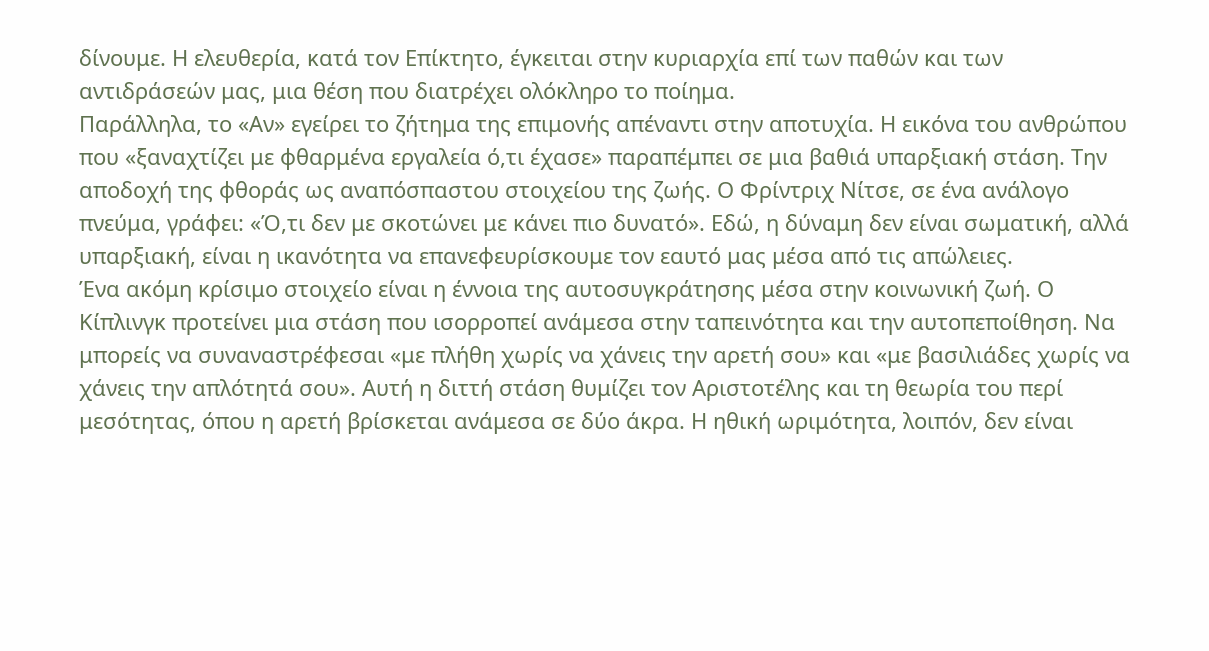δίνουμε. Η ελευθερία, κατά τον Επίκτητο, έγκειται στην κυριαρχία επί των παθών και των αντιδράσεών μας, μια θέση που διατρέχει ολόκληρο το ποίημα.
Παράλληλα, το «Αν» εγείρει το ζήτημα της επιμονής απέναντι στην αποτυχία. Η εικόνα του ανθρώπου που «ξαναχτίζει με φθαρμένα εργαλεία ό,τι έχασε» παραπέμπει σε μια βαθιά υπαρξιακή στάση. Την αποδοχή της φθοράς ως αναπόσπαστου στοιχείου της ζωής. Ο Φρίντριχ Νίτσε, σε ένα ανάλογο πνεύμα, γράφει: «Ό,τι δεν με σκοτώνει με κάνει πιο δυνατό». Εδώ, η δύναμη δεν είναι σωματική, αλλά υπαρξιακή, είναι η ικανότητα να επανεφευρίσκουμε τον εαυτό μας μέσα από τις απώλειες.
Ένα ακόμη κρίσιμο στοιχείο είναι η έννοια της αυτοσυγκράτησης μέσα στην κοινωνική ζωή. Ο Κίπλινγκ προτείνει μια στάση που ισορροπεί ανάμεσα στην ταπεινότητα και την αυτοπεποίθηση. Να μπορείς να συναναστρέφεσαι «με πλήθη χωρίς να χάνεις την αρετή σου» και «με βασιλιάδες χωρίς να χάνεις την απλότητά σου». Αυτή η διττή στάση θυμίζει τον Αριστοτέλης και τη θεωρία του περί μεσότητας, όπου η αρετή βρίσκεται ανάμεσα σε δύο άκρα. Η ηθική ωριμότητα, λοιπόν, δεν είναι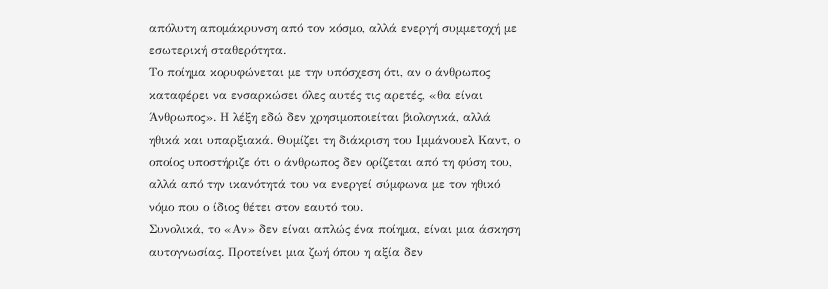απόλυτη απομάκρυνση από τον κόσμο, αλλά ενεργή συμμετοχή με εσωτερική σταθερότητα.
Το ποίημα κορυφώνεται με την υπόσχεση ότι, αν ο άνθρωπος καταφέρει να ενσαρκώσει όλες αυτές τις αρετές, «θα είναι Άνθρωπος». Η λέξη εδώ δεν χρησιμοποιείται βιολογικά, αλλά ηθικά και υπαρξιακά. Θυμίζει τη διάκριση του Ιμμάνουελ Καντ, ο οποίος υποστήριζε ότι ο άνθρωπος δεν ορίζεται από τη φύση του, αλλά από την ικανότητά του να ενεργεί σύμφωνα με τον ηθικό νόμο που ο ίδιος θέτει στον εαυτό του.
Συνολικά, το «Αν» δεν είναι απλώς ένα ποίημα, είναι μια άσκηση αυτογνωσίας. Προτείνει μια ζωή όπου η αξία δεν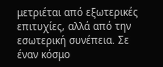μετριέται από εξωτερικές επιτυχίες, αλλά από την εσωτερική συνέπεια. Σε έναν κόσμο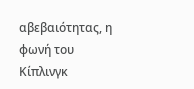αβεβαιότητας, η φωνή του Κίπλινγκ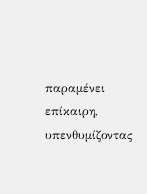παραμένει επίκαιρη, υπενθυμίζοντας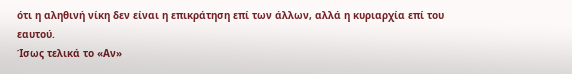ότι η αληθινή νίκη δεν είναι η επικράτηση επί των άλλων, αλλά η κυριαρχία επί του εαυτού.
Ίσως τελικά το «Αν»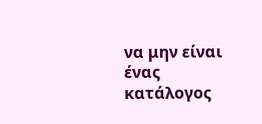να μην είναι ένας κατάλογος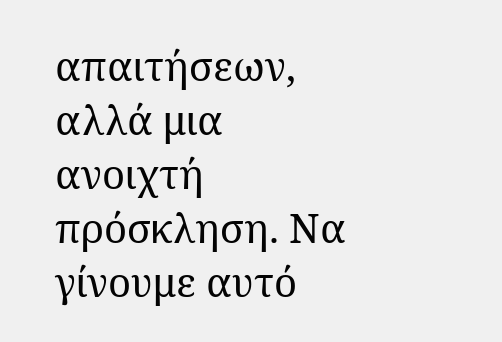απαιτήσεων, αλλά μια ανοιχτή πρόσκληση. Να γίνουμε αυτό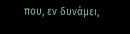που, εν δυνάμει,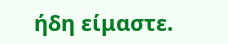ήδη είμαστε.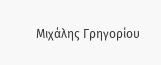Μιχάλης Γρηγορίου